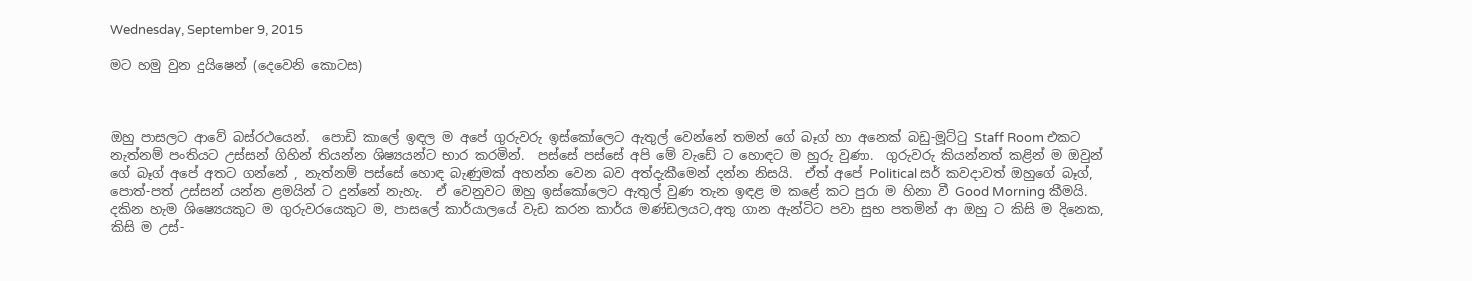Wednesday, September 9, 2015

මට හමු වුන දුයිෂෙන් (දෙවෙනි කොටස)



ඔහු පාසලට ආවේ බස්රථයෙන්.  පොඩි කාලේ ඉඳල ම අපේ ගුරුවරු ඉස්කෝලෙට ඇතුල් වෙන්නේ තමන් ගේ බෑග් හා අනෙක් බඩු-මූට්ටු Staff Room එකට නැත්නම් පංතියට උස්සන් ගිහින් තියන්න ශිෂ්‍යයන්ට භාර කරමින්.  පස්සේ පස්සේ අපි මේ වැඩේ ට හොඳට ම හුරු වුණා.  ගුරුවරු කියන්නත් කළින් ම ඔවුන් ගේ බෑග් අපේ අතට ගන්නේ , නැත්නම් පස්සේ හොඳ බැණුමක් අහන්න වෙන බව අත්දැකීමෙන් දන්න නිසයි.  ඒත් අපේ Political සර් කවදාවත් ඔහුගේ බෑග්, පොත්-පත් උස්සන් යන්න ළමයින් ට දුන්නේ නැහැ.  ඒ වෙනුවට ඔහු ඉස්කෝලෙට ඇතුල් වුණ තැන ඉඳළ ම කළේ කට පුරා ම හිනා වී Good Morning කීමයි.  දකින හැම ශිෂ්‍යෙයකුට ම ගුරුවරයෙකුට ම, පාසලේ කාර්යාලයේ වැඩ කරන කාර්ය මණ්ඩලයට,අතු ගාන ඇන්ටිට පවා සුභ පතමින් ආ ඔහු ට කිසි ම දිනෙක, කිසි ම උස්-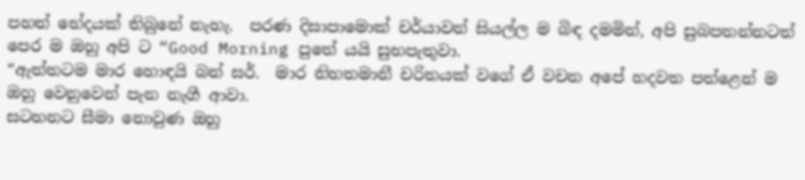පහත් භේදයක් තිබුනේ නැහැ.  පරණ දිසාපාමොක් චර්යාවන් සියල්ල ම බිඳ දමමින්, අපි සුබපතන්නටත් පෙර ම ඔහු අපි ට “Good Morning පුතේ යයි සුභපැතුවා.
“ඇත්තටම මාර හොඳයි බන් සර්.  මාර නිහතමානී චරිතයක් වගේ ඒ වචන අපේ හදවත පත්ළෙන් ම ඔහු වෙනුවෙන් පැන නැගී ආවා.
සටහනට සීමා නොවුණ ඔහු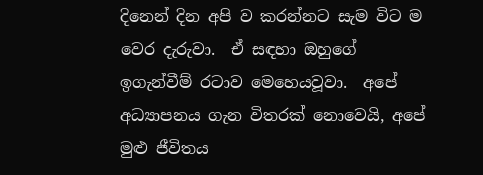දිනෙන් දින අපි ව කරන්නට සැම විට ම වෙර දැරුවා.  ඒ සඳහා ඔහුගේ ඉගැන්වීම් රටාව මෙහෙයවූවා.  අපේ අධ්‍යාපනය ගැන විතරක් නොවෙයි, අපේ මුළු ජීවිතය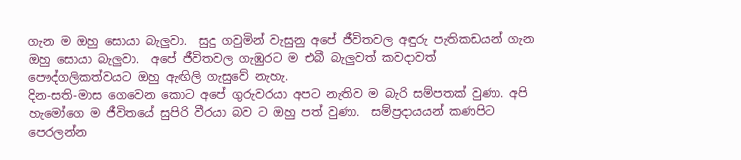ගැන ම ඔහු සොයා බැලුවා.  සුදු ගවුමින් වැසුනු අපේ ජීවිතවල අඳුරු පැතිකඩයන් ගැන ඔහු සොයා බැලුවා.  අපේ ජීවිතවල ගැඹුරට ම එබී බැලුවත් කවදාවත් පෞද්ගලිකත්වයට ඔහු ඇඟිලි ගැසුවේ නැහැ.
දින-සති-මාස ගෙවෙන කොට අපේ ගුරුවරයා අපට නැතිව ම බැරි සම්පතක් වුණා. අපි හැමෝගෙ ම ජීවිතයේ සුපිරි වීරයා බව ට ඔහු පත් වුණා.  සම්ප්‍රදායයන් කණපිට පෙරලන්න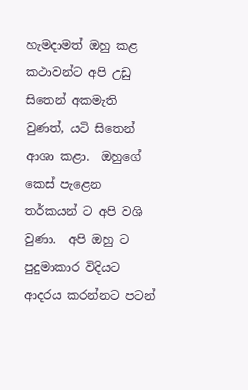හැමදාමත් ඔහු කළ කථාවන්ට අපි උඩු සිතෙන් අකමැති වුණත්, යටි සිතෙන් ආශා කළා.  ඔහුගේ කෙස් පැළෙන තර්කයන් ට අපි වශි වුණා.  අපි ඔහු ට පුදුමාකාර විදියට ආදරය කරන්නට පටන්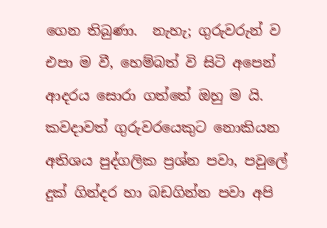ගෙන තිබුණා.  නැහැ; ගුරුවරුන් ව එපා ම වී, හෙම්බත් වි සිටි අපෙන් ආදරය සොරා ගත්තේ ඔහු ම යි.  කවදාවත් ගුරුවරයෙකුට නොකියන අතිශය පුද්ගලික ප්‍රශ්න පවා, පවුලේ දුක් ගින්දර හා බඩගින්න පවා අපි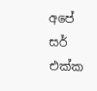අපේ සර් එක්ක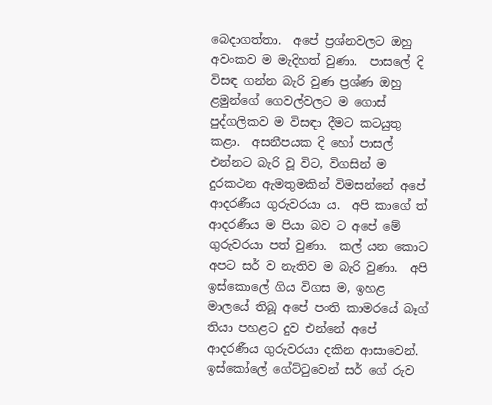බෙදාගත්තා.  අපේ ප්‍රශ්නවලට ඔහු අවංකව ම මැදිහත් වුණා.  පාසලේ දි විසඳ ගන්න බැරි වුණ ප්‍රශ්ණ ඔහු ළමුන්ගේ ගෙවල්වලට ම ගොස් පුද්ගලිකව ම විසඳා දීමට කටයුතු කළා.  අසනීපයක දි හෝ පාසල් එන්නට බැරි වූ විට, විගසින් ම දුරකථන ඇමතුමකින් විමසන්නේ අපේ ආදරණීය ගුරුවරයා ය.  අපි කාගේ ත් ආදරණීය ම පියා බව ට අපේ මේ ගුරුවරයා පත් වුණා.  කල් යන කොට අපට සර් ව නැතිව ම බැරි වුණා.  අපි ඉස්කොලේ ගිය විගස ම, ඉහළ මාලයේ තිබූ අපේ පංති කාමරයේ බෑග් තියා පහළට දුව එන්නේ අපේ ආදරණීය ගුරුවරයා දකින ආසාවෙන්.  ඉස්කෝලේ ගේට්ටුවෙන් සර් ගේ රුව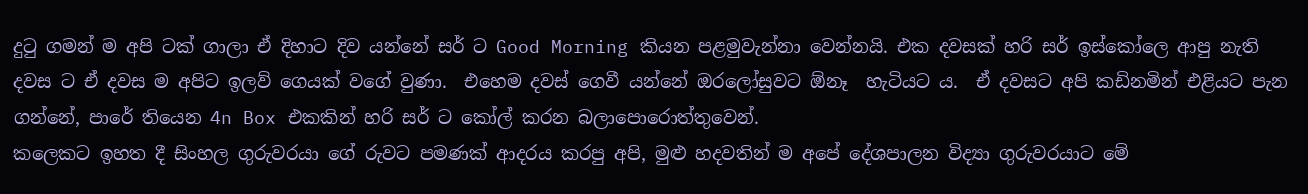දුටු ගමන් ම අපි ටක් ගාලා ඒ දිහාට දිව යන්නේ සර් ට Good Morning කියන පළමුවැන්නා වෙන්නයි. එක දවසක් හරි සර් ඉස්කෝලෙ ආපු නැති දවස ට ඒ දවස ම අපිට ඉලව් ගෙයක් වගේ වුණා.  එහෙම දවස් ගෙවී යන්නේ ඔරලෝසුවට ඕනෑ  හැටියට ය.  ඒ දවසට අපි කඩිනමින් එළියට පැන ගන්නේ, පාරේ තියෙන 4n Box එකකින් හරි සර් ට කෝල් කරන බලාපොරොත්තුවෙන්.
කලෙකට ඉහත දී සිංහල ගුරුවරයා ගේ රුවට පමණක් ආදරය කරපු අපි, මුළු හදවතින් ම අපේ දේශපාලන විද්‍යා ගුරුවරයාට මේ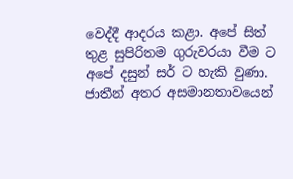වෙද්දී ආදරය කළා. අපේ සිත් තුළ සුපිරිතම ගුරුවරයා වීම ට අපේ දසුන් සර් ට හැකි වුණා.
ජාතීන් අතර අසමානතාවයෙන්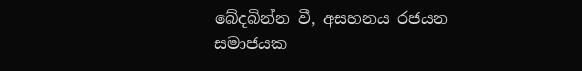බේදබින්න වී, අසහනය රජයන සමාජයක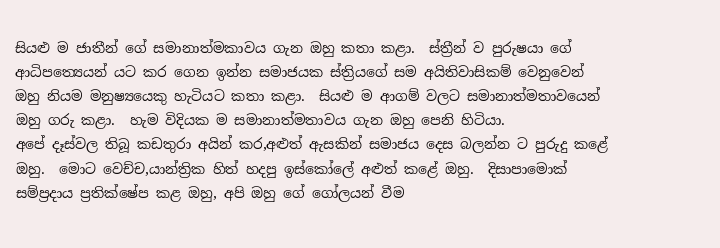සියළු ම ජාතීන් ගේ සමානාත්මකාවය ගැන ඔහු කතා කළා.  ස්ත්‍රීන් ව පුරුෂයා ගේ ආධිපත්‍යෙයන් යට කර ගෙන ඉන්න සමාජයක ස්ත්‍රියගේ සම අයිතිවාසිකම් වෙනුවෙන් ඔහු නියම මනුෂ්‍යයෙකු හැටියට කතා කළා.  සියළු ම ආගම් වලට සමානාත්මතාවයෙන් ඔහු ගරු කළා.  හැම විදියක ම සමානාත්මතාවය ගැන ඔහු පෙනි හිටියා.
අපේ දෑස්වල තිබූ කඩතුරා අයින් කර,අළුත් ඇසකින් සමාජය දෙස බලන්න ට පුරුදු කළේ ඔහු.  මොට වෙච්ච,යාන්ත්‍රික හිත් හදපු ඉස්කෝලේ අළුත් කළේ ඔහු.  දිසාපාමොක් සම්ප්‍රදාය ප්‍රතික්ෂේප කළ ඔහු, අපි ඔහු ගේ ගෝලයන් වීම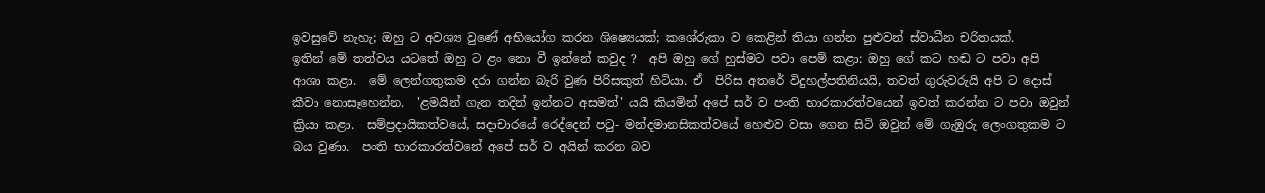ඉවසුවේ නැහැ; ඔහු ට අවශ්‍ය වුණේ අභියෝග කරන ශිෂ්‍යෙයක්; කශේරුකා ව කෙළින් තියා ගන්න පුළුවන් ස්වාධීන චරිතයක්.
ඉතින් මේ තත්වය යටතේ ඔහු ට ළං නො වී ඉන්නේ කවුද ?  අපි ඔහු ගේ හුස්මට පවා පෙම් කළා: ඔහු ගේ කට හඬ ට පවා අපි ආශා කළා.  මේ ලෙන්ගතුකම දරා ගන්න බැරි වුණ පිරිසකුත් හිටියා. ඒ  පිරිස අතරේ විදුහල්පතිනියයි, තවත් ගුරුවරුයි අපි ට දොස් කීවා නොසෑහෙන්න.  'ළමයින් ගැන තදින් ඉන්නට අසමත්' යයි කියමින් අපේ සර් ව පංති භාරකාරත්වයෙන් ඉවත් කරන්න ට පවා ඔවුන් ක්‍රියා කළා.  සම්ප්‍රදායිකත්වයේ, සදාචාරයේ රෙද්දෙන් පටු- මන්දමානසිකත්වයේ හෙළුව වසා ගෙන සිටි ඔවුන් මේ ගැඹුරු ලෙංගතුකම ට බය වුණා.  පංති භාරකාරත්වනේ අපේ සර් ව අයින් කරන බව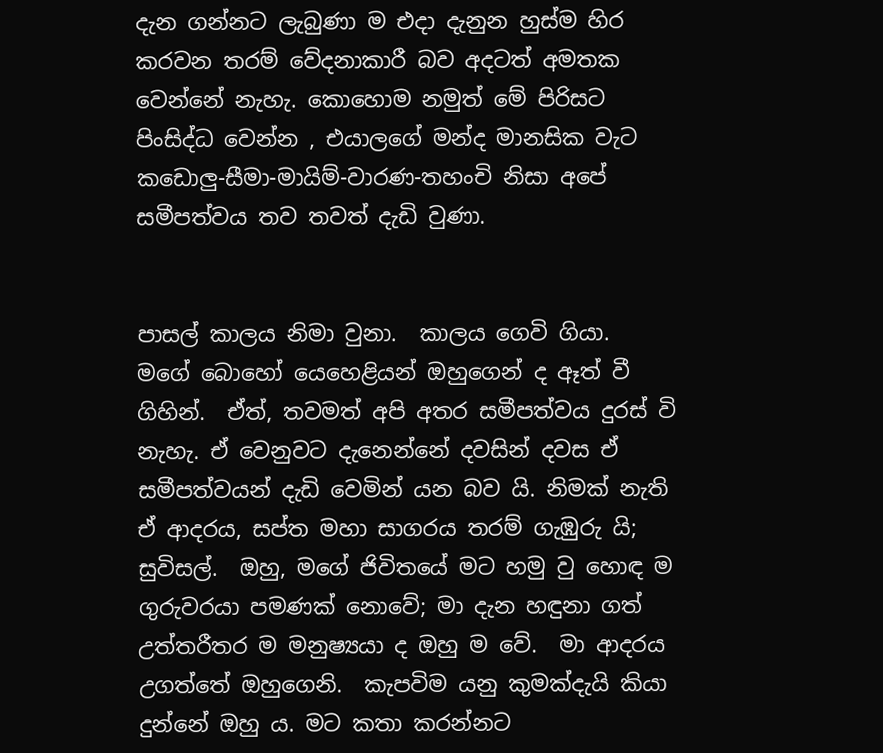දැන ගන්නට ලැබුණා ම එදා දැනුන හුස්ම හිර කරවන තරම් වේදනාකාරී බව අදටත් අමතක වෙන්නේ නැහැ. කොහොම නමුත් මේ පිරිසට පිංසිද්ධ වෙන්න , එයාලගේ මන්ද මානසික වැට කඩොලු-සීමා-මායිම්-වාරණ-තහංචි නිසා අපේ සමීපත්වය තව තවත් දැඩි වුණා.


පාසල් කාලය නිමා වුනා.  කාලය ගෙවි ගියා.  මගේ බොහෝ යෙහෙළියන් ඔහුගෙන් ද ඈත් වී ගිහින්.  ඒත්, තවමත් අපි අතර සමීපත්වය දුරස් වි නැහැ. ඒ වෙනුවට දැනෙන්නේ දවසින් දවස ඒ සමීපත්වයන් දැඩි වෙමින් යන බව යි. නිමක් නැති ඒ ආදරය, සප්ත මහා සාගරය තරම් ගැඹුරු යි; සුවිසල්.  ඔහු, මගේ ජිවිතයේ මට හමු වු හොඳ ම ගුරුවරයා පමණක් නොවේ; මා දැන හඳුනා ගත් උත්තරීතර ම මනුෂ්‍යයා ද ඔහු ම වේ.  මා ආදරය උගත්තේ ඔහුගෙනි.  කැපවිම යනු කුමක්දැයි කියා දුන්නේ ඔහු ය. මට කතා කරන්නට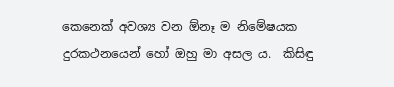කෙනෙක් අවශ්‍ය වන ඕනෑ ම නිමේෂයක දුරකථනයෙන් හෝ ඔහු මා අසල ය.  කිසිඳු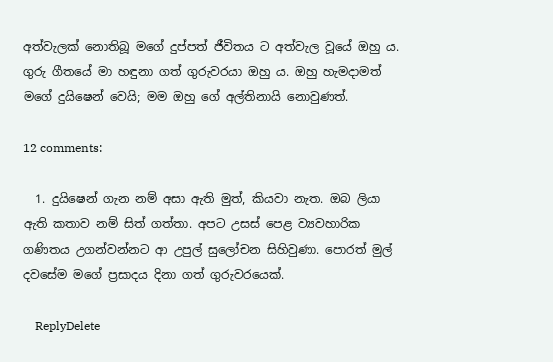අත්වැලක් නොතිබූ මගේ දුප්පත් ජීවිතය ට අත්වැල වූයේ ඔහු ය.  ගුරු ගීතයේ මා හඳුනා ගත් ගුරුවරයා ඔහු ය. ඔහු හැමදාමත් මගේ දුයිෂෙන් වෙයි; මම ඔහු ගේ අල්තිනායි නොවුණත්.

12 comments:

  1. දුයිෂෙන් ගැන නම් අසා ඇති මුත්, කියවා නැත. ඔබ ලියා ඇති කතාව නම් සිත් ගත්තා. අපට උසස් පෙළ ව්‍යවහාරික ගණිතය උගන්වන්නට ආ උපුල් සුලෝචන සිහිවුණා. පොරත් මුල් දවසේම මගේ ප්‍රසාදය දිනා ගත් ගුරුවරයෙක්.

    ReplyDelete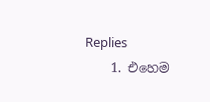Replies
    1. එහෙම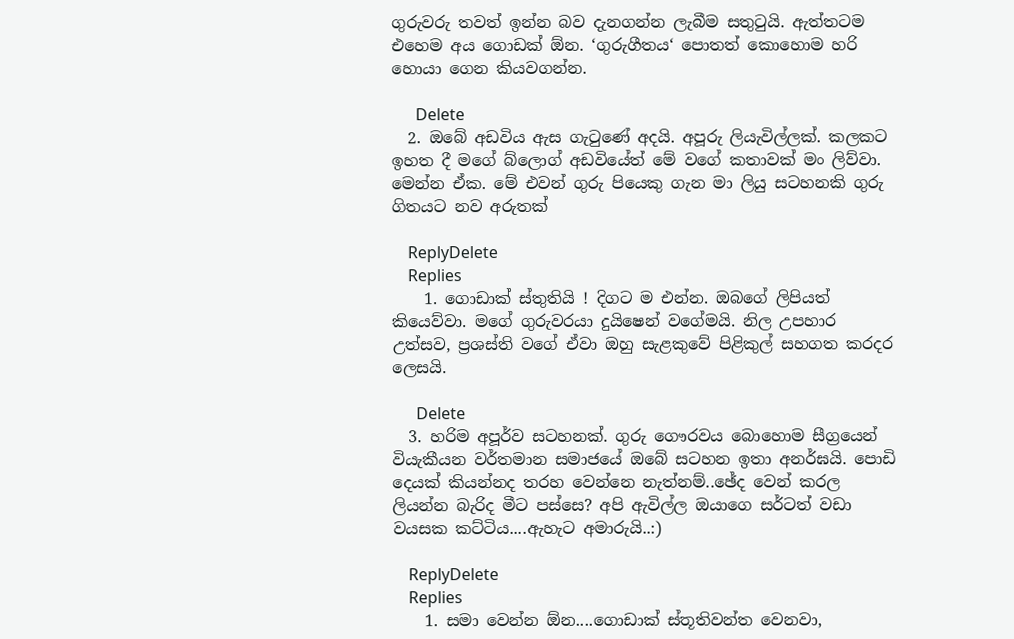ගුරුවරු තවත් ඉන්න බව දැනගන්න ලැබීම සතුටුයි. ඇත්තටම එහෙම අය ගොඩක් ඕන. ‘ගුරුගීතය‘ පොතත් කොහොම හරි හොයා ගෙන කියවගන්න.

      Delete
  2. ඔබේ අඩවිය ඇස ගැටුණේ අදයි. අපූරු ලියැවිල්ලක්. කලකට ඉහත දී මගේ බ්ලොග් අඩවියේත් මේ වගේ කතාවක් මං ලිව්වා. මෙන්න ඒක. මේ එවන් ගුරු පියෙකු ගැන මා ලියු සටහනකි ගුරු ගිතයට නව අරුතක්

    ReplyDelete
    Replies
    1. ගොඩාක් ස්තුතියි ! දිගට ම එන්න. ඔබගේ ලිපියත් කියෙව්වා. මගේ ගුරුවරයා දුයිෂෙන් වගේමයි. නිල උපහාර උත්සව, ප්‍රශස්ති වගේ ඒවා ඔහු සැළකුවේ පිළිකුල් සහගත කරදර ලෙසයි.

      Delete
  3. හරිම අපූර්ව සටහනක්. ගුරු ගෞරවය බොහොම සීග්‍රයෙන් වියැකීයන වර්තමාන සමාජයේ ඔබේ සටහන ඉතා අනර්ඝයි. පොඩි දෙයක් කියන්නද තරහ වෙන්නෙ නැත්නම්..ඡේද වෙන් කරල ලියන්න බැරිද මීට පස්සෙ? අපි ඇවිල්ල ඔයාගෙ සර්ටත් වඩා වයසක කට්ටිය....ඇහැට අමාරුයි..:)

    ReplyDelete
    Replies
    1. සමා වෙන්න ඕන....ගොඩාක් ස්තූතිවන්ත වෙනවා,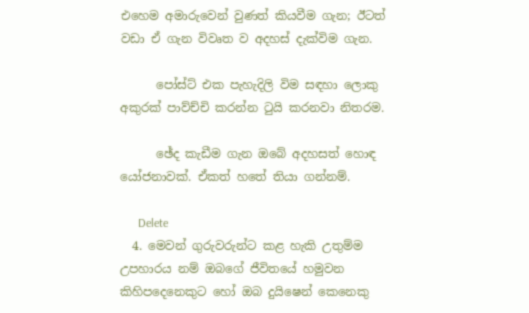එහෙම අමාරුවෙන් වුණත් කියවීම ගැන; ඊටත් වඩා ඒ ගැන විවෘත ව අදහස් දැක්විම ගැන.

      පෝස්ට් එක පැහැදිලි විම සඳහා ලොකු අකුරක් පාව්ච්චි කරන්න ටුයි කරනවා නිතරම.

      ඡේද කැඩීම ගැන ඔබේ අදහසත් හොඳ යෝජනාවක්. ඒකත් හතේ තියා ගන්නම්.

      Delete
  4. මෙවන් ගුරුවරුන්ට කළ හැකි උතුම්ම උපහාරය නම් ඔබගේ ජීවිතයේ හමුවන කිහිපදෙනෙකුට හෝ ඔබ දුයිෂෙන් කෙනෙකු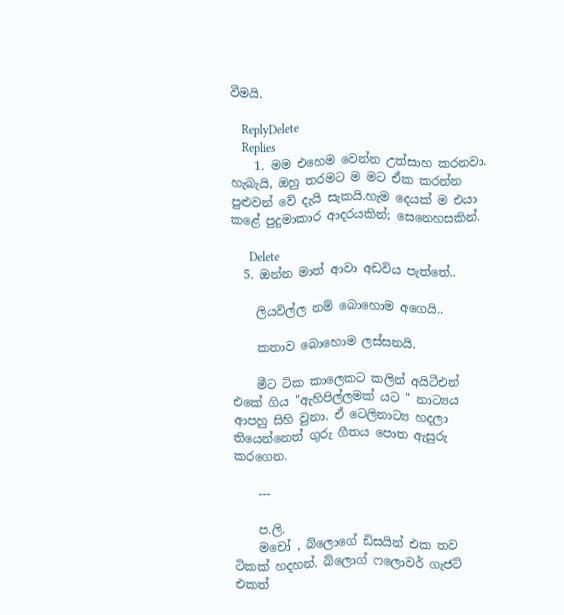වීමයි.

    ReplyDelete
    Replies
    1. මම එහෙම වෙන්න උත්සාහ කරනවා. හැබැයි, ඔහු තරමට ම මට ඒක කරන්න පුළුවන් වේ දැයි සැකයි.හැම දෙයක් ම එයා කළේ පුදුමාකාර ආදරයකින්; සෙනෙහසකින්.

      Delete
  5. ඔන්න මාත් ආවා අඩවිය පැත්තේ..

    ලියවිල්ල නම් බොහොම අගෙයි..

    කතාව බොහොම ලස්සනයි.

    මීට ටික කාලෙකට කලින් අයිටීඑන් එකේ ගිය "ඇහිපිල්ලමක් යට " නාට්‍යය ආපහු සිහි වුනා. ඒ ටෙලිනාට්‍ය හදලා තියෙන්නෙත් ගුරු ගීතය පොත ඇසුරු කරගෙන.

    ---

    ප.ලි.
    මචෝ , බ්ලොගේ ඩිසයින් එක තව ටිකක් හදහන්. බ්ලොග් ෆලොවර් ගැජට් එකත්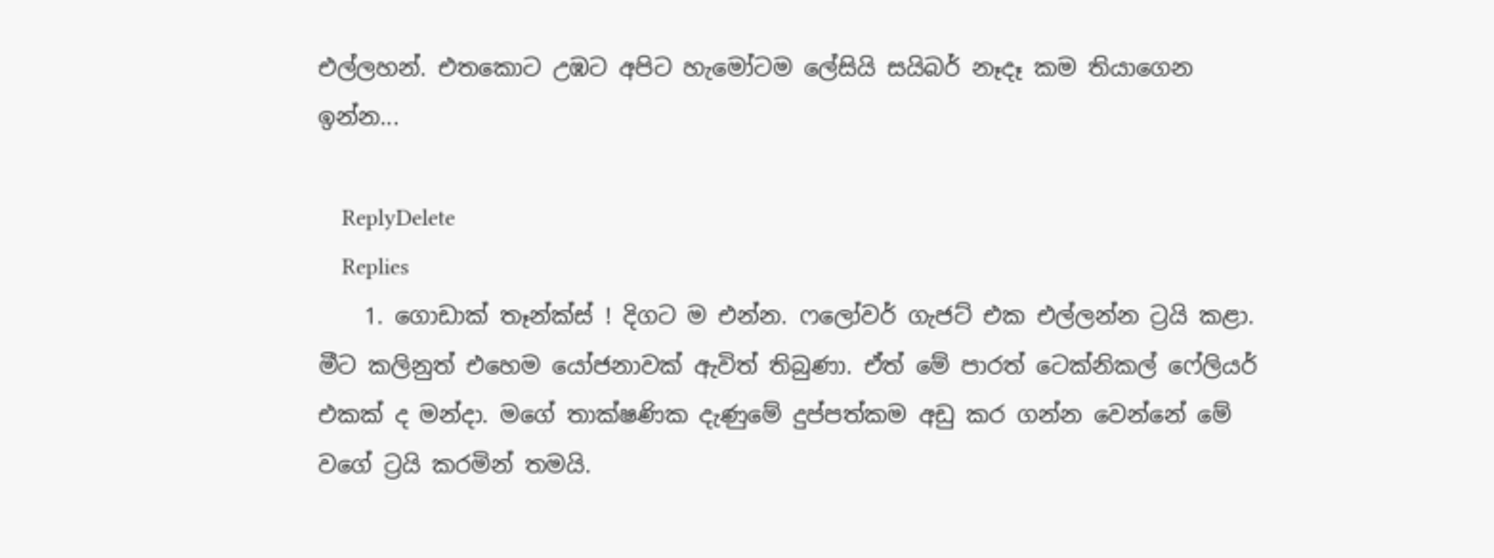එල්ලහන්. එතකොට උඹට අපිට හැමෝටම ලේසියි සයිබර් නෑදෑ කම තියාගෙන ඉන්න...

    ReplyDelete
    Replies
    1. ගොඩාක් තෑන්ක්ස් ! දිගට ම එන්න. ෆලෝවර් ගැජට් එක එල්ලන්න ට්‍රයි කළා. මීට කලිනුත් එහෙම යෝජනාවක් ඇවිත් තිබුණා. ඒත් මේ පාරත් ටෙක්නිකල් ෆේලියර් එකක් ද මන්දා. මගේ තාක්ෂණික දැණුමේ දුප්පත්කම අඩු කර ගන්න වෙන්නේ මේ වගේ ට්‍රයි කරමින් තමයි.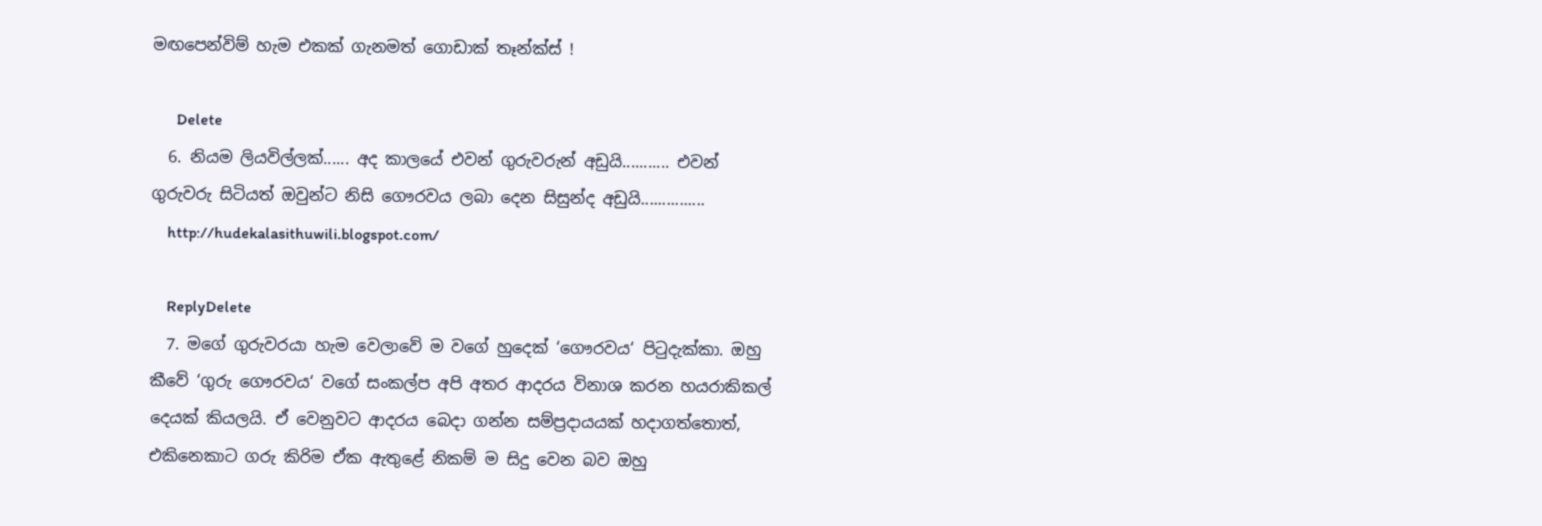මඟපෙන්විම් හැම එකක් ගැනමත් ගොඩාක් තෑන්ක්ස් !

      Delete
  6. නියම ලියවිල්ලක්...... අද කාලයේ එවන් ගුරුවරුන් අඩුයි........... එවන් ගුරුවරු සිටියත් ඔවුන්ට නිසි ගෞරවය ලබා දෙන සිසුන්ද අඩුයි...............
    http://hudekalasithuwili.blogspot.com/

    ReplyDelete
  7. මගේ ගුරුවරයා හැම වෙලාවේ ම වගේ හුදෙක් ‘ගෞරවය‘ පිටුදැක්කා. ඔහු කීවේ ‘ගුරු ගෞරවය‘ වගේ සංකල්ප අපි අතර ආදරය විනාශ කරන හයරාකිකල් දෙයක් කියලයි. ඒ වෙනුවට ආදරය බෙදා ගන්න සම්ප්‍රදායයක් හදාගත්තොත්, එකිනෙකාට ගරු කිරිම ඒක ඇතුළේ නිකම් ම සිදු වෙන බව ඔහු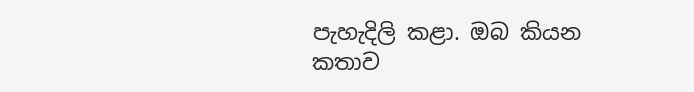පැහැදිලි කළා. ඔබ කියන කතාව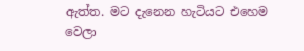ඇත්ත. මට දැනෙන හැටියට එහෙම වෙලා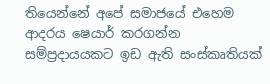තියෙන්නේ අපේ සමාජයේ එහෙම ආදරය ෂෙයාර් කරගන්න සම්ප්‍රදායයකට ඉඩ ඇති සංස්කෘතියක්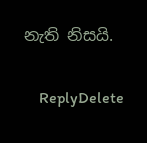නැති නිසයි.

    ReplyDelete